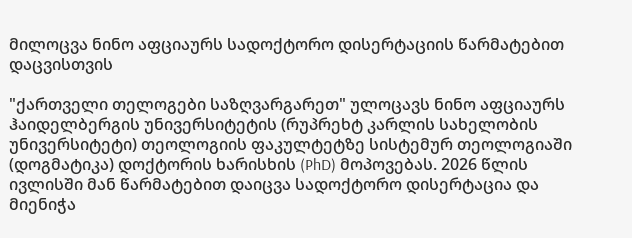მილოცვა ნინო აფციაურს სადოქტორო დისერტაციის წარმატებით დაცვისთვის

"ქართველი თელოგები საზღვარგარეთ" ულოცავს ნინო აფციაურს ჰაიდელბერგის უნივერსიტეტის (რუპრეხტ კარლის სახელობის უნივერსიტეტი) თეოლოგიის ფაკულტეტზე სისტემურ თეოლოგიაში (დოგმატიკა) დოქტორის ხარისხის (PhD) მოპოვებას. 2026 წლის ივლისში მან წარმატებით დაიცვა სადოქტორო დისერტაცია და მიენიჭა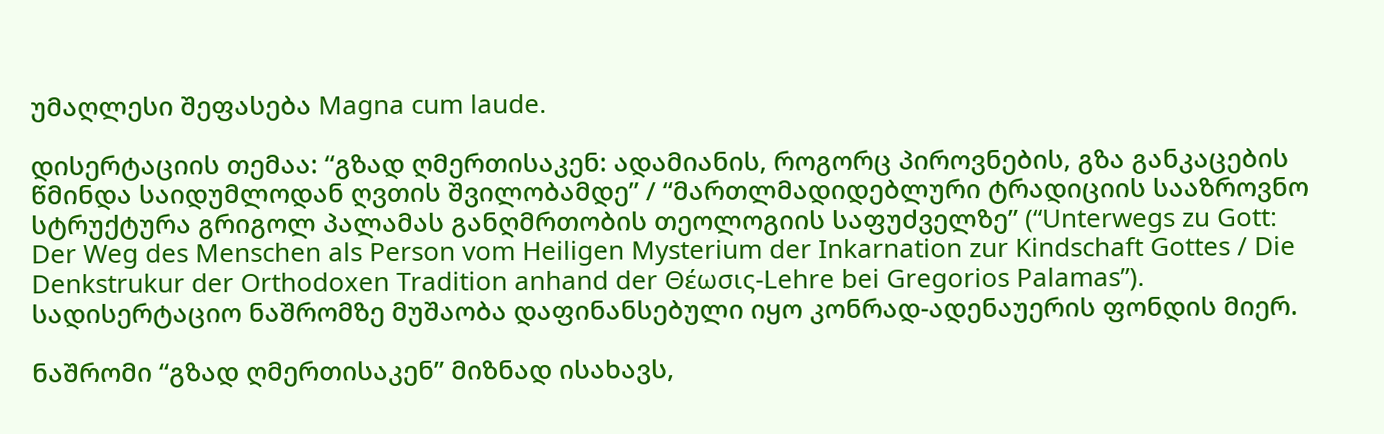უმაღლესი შეფასება Magna cum laude.

დისერტაციის თემაა: “გზად ღმერთისაკენ: ადამიანის, როგორც პიროვნების, გზა განკაცების წმინდა საიდუმლოდან ღვთის შვილობამდე” / “მართლმადიდებლური ტრადიციის სააზროვნო სტრუქტურა გრიგოლ პალამას განღმრთობის თეოლოგიის საფუძველზე” (“Unterwegs zu Gott: Der Weg des Menschen als Person vom Heiligen Mysterium der Inkarnation zur Kindschaft Gottes / Die Denkstrukur der Orthodoxen Tradition anhand der Θέωσις-Lehre bei Gregorios Palamas”). სადისერტაციო ნაშრომზე მუშაობა დაფინანსებული იყო კონრად-ადენაუერის ფონდის მიერ.

ნაშრომი “გზად ღმერთისაკენ” მიზნად ისახავს,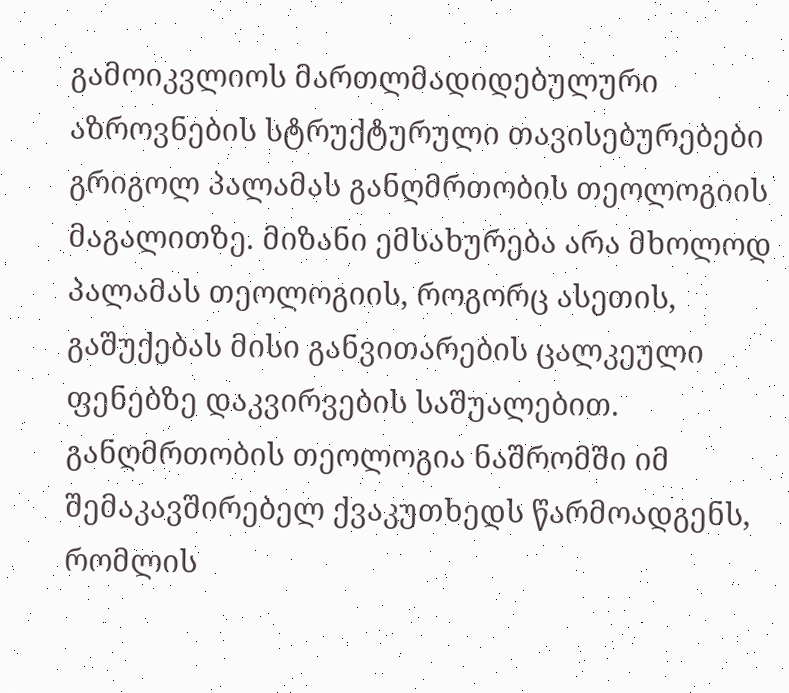გამოიკვლიოს მართლმადიდებულური აზროვნების სტრუქტურული თავისებურებები გრიგოლ პალამას განღმრთობის თეოლოგიის მაგალითზე. მიზანი ემსახურება არა მხოლოდ პალამას თეოლოგიის, როგორც ასეთის, გაშუქებას მისი განვითარების ცალკეული ფენებზე დაკვირვების საშუალებით. განღმრთობის თეოლოგია ნაშრომში იმ შემაკავშირებელ ქვაკუთხედს წარმოადგენს, რომლის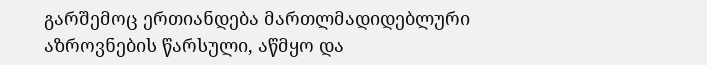გარშემოც ერთიანდება მართლმადიდებლური აზროვნების წარსული, აწმყო და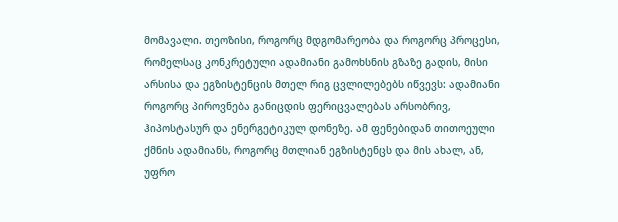მომავალი. თეოზისი, როგორც მდგომარეობა და როგორც პროცესი, რომელსაც კონკრეტული ადამიანი გამოხსნის გზაზე გადის, მისი არსისა და ეგზისტენცის მთელ რიგ ცვლილებებს იწვევს: ადამიანი როგორც პიროვნება განიცდის ფერიცვალებას არსობრივ, ჰიპოსტასურ და ენერგეტიკულ დონეზე. ამ ფენებიდან თითოეული ქმნის ადამიანს, როგორც მთლიან ეგზისტენცს და მის ახალ, ან, უფრო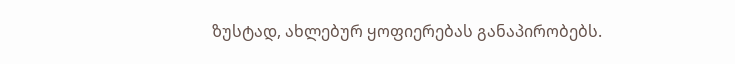ზუსტად, ახლებურ ყოფიერებას განაპირობებს.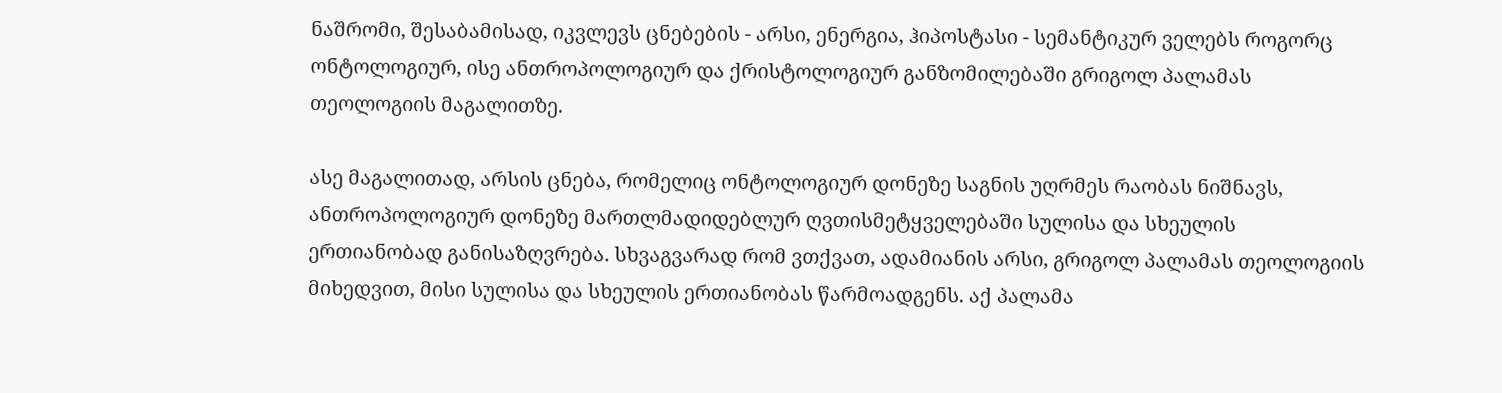ნაშრომი, შესაბამისად, იკვლევს ცნებების - არსი, ენერგია, ჰიპოსტასი - სემანტიკურ ველებს როგორც ონტოლოგიურ, ისე ანთროპოლოგიურ და ქრისტოლოგიურ განზომილებაში გრიგოლ პალამას თეოლოგიის მაგალითზე.

ასე მაგალითად, არსის ცნება, რომელიც ონტოლოგიურ დონეზე საგნის უღრმეს რაობას ნიშნავს, ანთროპოლოგიურ დონეზე მართლმადიდებლურ ღვთისმეტყველებაში სულისა და სხეულის ერთიანობად განისაზღვრება. სხვაგვარად რომ ვთქვათ, ადამიანის არსი, გრიგოლ პალამას თეოლოგიის მიხედვით, მისი სულისა და სხეულის ერთიანობას წარმოადგენს. აქ პალამა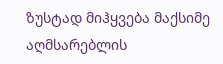ზუსტად მიჰყვება მაქსიმე აღმსარებლის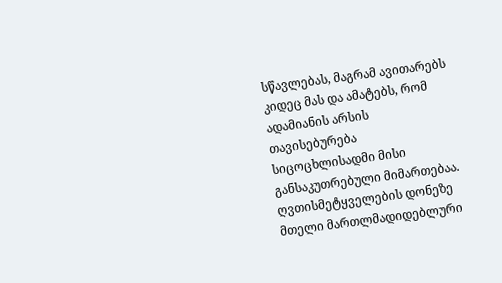სწავლებას, მაგრამ ავითარებს კიდეც მას და ამატებს, რომ ადამიანის არსის თავისებურება სიცოცხლისადმი მისი განსაკუთრებული მიმართებაა. ღვთისმეტყველების დონეზე მთელი მართლმადიდებლური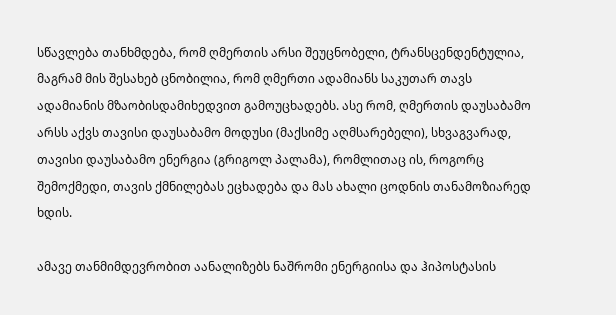სწავლება თანხმდება, რომ ღმერთის არსი შეუცნობელი, ტრანსცენდენტულია, მაგრამ მის შესახებ ცნობილია, რომ ღმერთი ადამიანს საკუთარ თავს ადამიანის მზაობისდამიხედვით გამოუცხადებს. ასე რომ, ღმერთის დაუსაბამო არსს აქვს თავისი დაუსაბამო მოდუსი (მაქსიმე აღმსარებელი), სხვაგვარად, თავისი დაუსაბამო ენერგია (გრიგოლ პალამა), რომლითაც ის, როგორც შემოქმედი, თავის ქმნილებას ეცხადება და მას ახალი ცოდნის თანამოზიარედ ხდის.

ამავე თანმიმდევრობით აანალიზებს ნაშრომი ენერგიისა და ჰიპოსტასის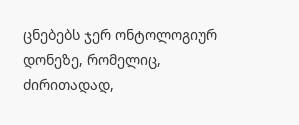ცნებებს ჯერ ონტოლოგიურ დონეზე, რომელიც, ძირითადად,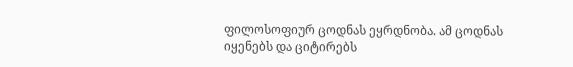ფილოსოფიურ ცოდნას ეყრდნობა. ამ ცოდნას იყენებს და ციტირებს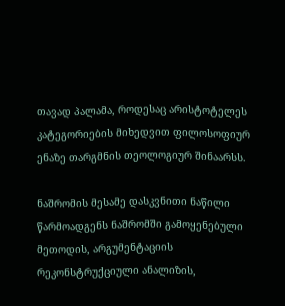თავად პალამა, როდესაც არისტოტელეს კატეგორიების მიხედვით ფილოსოფიურ ენაზე თარგმნის თეოლოგიურ შინაარსს.

ნაშრომის მესამე დასკვნითი ნაწილი წარმოადგენს ნაშრომში გამოყენებული მეთოდის, არგუმენტაციის რეკონსტრუქციული ანალიზის,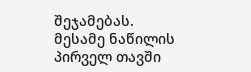შეჯამებას. მესამე ნაწილის პირველ თავში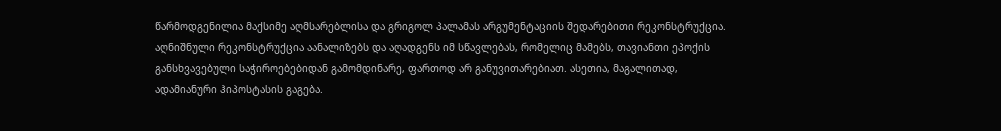წარმოდგენილია მაქსიმე აღმსარებლისა და გრიგოლ პალამას არგუმენტაციის შედარებითი რეკონსტრუქცია. აღნიშნული რეკონსტრუქცია აანალიზებს და აღადგენს იმ სწავლებას, რომელიც მამებს, თავიანთი ეპოქის განსხვავებული საჭიროებებიდან გამომდინარე, ფართოდ არ განუვითარებიათ. ასეთია, მაგალითად, ადამიანური ჰიპოსტასის გაგება.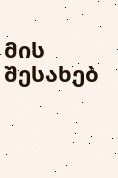მის შესახებ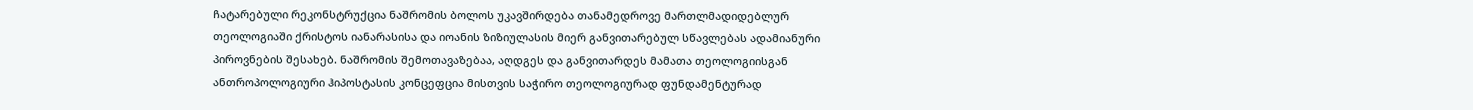ჩატარებული რეკონსტრუქცია ნაშრომის ბოლოს უკავშირდება თანამედროვე მართლმადიდებლურ თეოლოგიაში ქრისტოს იანარასისა და იოანის ზიზიულასის მიერ განვითარებულ სწავლებას ადამიანური პიროვნების შესახებ. ნაშრომის შემოთავაზებაა, აღდგეს და განვითარდეს მამათა თეოლოგიისგან ანთროპოლოგიური ჰიპოსტასის კონცეფცია მისთვის საჭირო თეოლოგიურად ფუნდამენტურად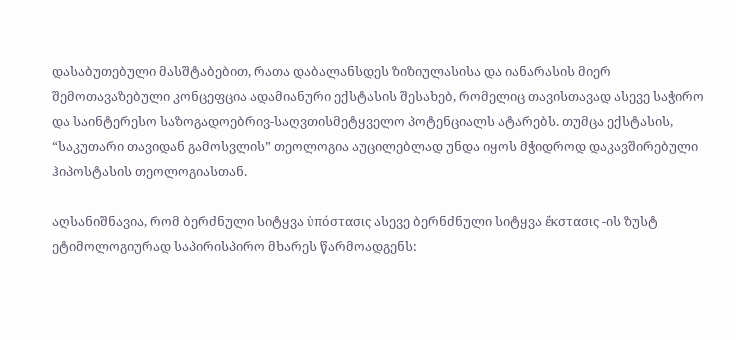დასაბუთებული მასშტაბებით, რათა დაბალანსდეს ზიზიულასისა და იანარასის მიერ შემოთავაზებული კონცეფცია ადამიანური ექსტასის შესახებ, რომელიც თავისთავად ასევე საჭირო და საინტერესო საზოგადოებრივ-საღვთისმეტყველო პოტენციალს ატარებს. თუმცა ექსტასის, “საკუთარი თავიდან გამოსვლის” თეოლოგია აუცილებლად უნდა იყოს მჭიდროდ დაკავშირებული ჰიპოსტასის თეოლოგიასთან.

აღსანიშნავია, რომ ბერძნული სიტყვა ὑπόστασις ასევე ბერნძნული სიტყვა ἔκστασις -ის ზუსტ ეტიმოლოგიურად საპირისპირო მხარეს წარმოადგენს: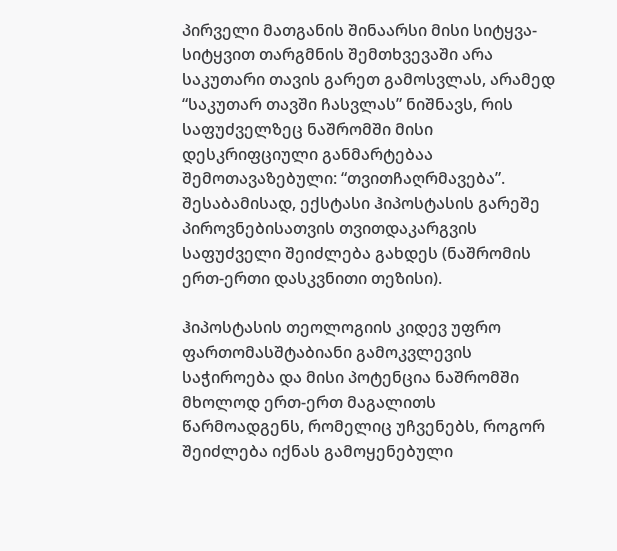პირველი მათგანის შინაარსი მისი სიტყვა-სიტყვით თარგმნის შემთხვევაში არა საკუთარი თავის გარეთ გამოსვლას, არამედ “საკუთარ თავში ჩასვლას” ნიშნავს, რის საფუძველზეც ნაშრომში მისი დესკრიფციული განმარტებაა შემოთავაზებული: “თვითჩაღრმავება”. შესაბამისად, ექსტასი ჰიპოსტასის გარეშე პიროვნებისათვის თვითდაკარგვის საფუძველი შეიძლება გახდეს (ნაშრომის ერთ-ერთი დასკვნითი თეზისი).

ჰიპოსტასის თეოლოგიის კიდევ უფრო ფართომასშტაბიანი გამოკვლევის საჭიროება და მისი პოტენცია ნაშრომში მხოლოდ ერთ-ერთ მაგალითს წარმოადგენს, რომელიც უჩვენებს, როგორ შეიძლება იქნას გამოყენებული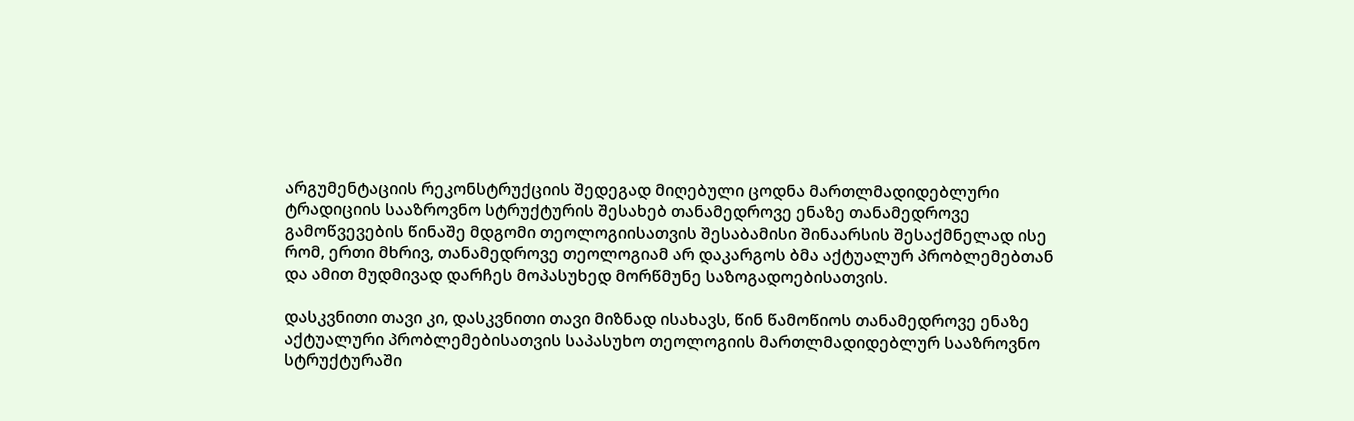არგუმენტაციის რეკონსტრუქციის შედეგად მიღებული ცოდნა მართლმადიდებლური ტრადიციის სააზროვნო სტრუქტურის შესახებ თანამედროვე ენაზე თანამედროვე გამოწვევების წინაშე მდგომი თეოლოგიისათვის შესაბამისი შინაარსის შესაქმნელად ისე რომ, ერთი მხრივ, თანამედროვე თეოლოგიამ არ დაკარგოს ბმა აქტუალურ პრობლემებთან და ამით მუდმივად დარჩეს მოპასუხედ მორწმუნე საზოგადოებისათვის.

დასკვნითი თავი კი, დასკვნითი თავი მიზნად ისახავს, წინ წამოწიოს თანამედროვე ენაზე აქტუალური პრობლემებისათვის საპასუხო თეოლოგიის მართლმადიდებლურ სააზროვნო სტრუქტურაში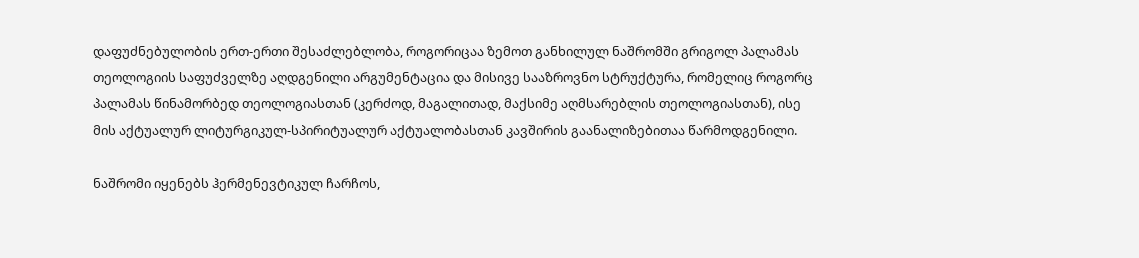დაფუძნებულობის ერთ-ერთი შესაძლებლობა, როგორიცაა ზემოთ განხილულ ნაშრომში გრიგოლ პალამას თეოლოგიის საფუძველზე აღდგენილი არგუმენტაცია და მისივე სააზროვნო სტრუქტურა, რომელიც როგორც პალამას წინამორბედ თეოლოგიასთან (კერძოდ, მაგალითად, მაქსიმე აღმსარებლის თეოლოგიასთან), ისე მის აქტუალურ ლიტურგიკულ-სპირიტუალურ აქტუალობასთან კავშირის გაანალიზებითაა წარმოდგენილი.

ნაშრომი იყენებს ჰერმენევტიკულ ჩარჩოს,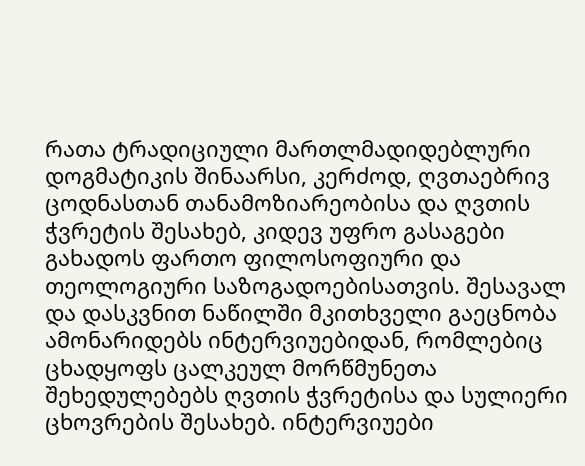რათა ტრადიციული მართლმადიდებლური დოგმატიკის შინაარსი, კერძოდ, ღვთაებრივ ცოდნასთან თანამოზიარეობისა და ღვთის ჭვრეტის შესახებ, კიდევ უფრო გასაგები გახადოს ფართო ფილოსოფიური და თეოლოგიური საზოგადოებისათვის. შესავალ და დასკვნით ნაწილში მკითხველი გაეცნობა ამონარიდებს ინტერვიუებიდან, რომლებიც ცხადყოფს ცალკეულ მორწმუნეთა შეხედულებებს ღვთის ჭვრეტისა და სულიერი ცხოვრების შესახებ. ინტერვიუები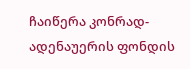ჩაიწერა კონრად-ადენაუერის ფონდის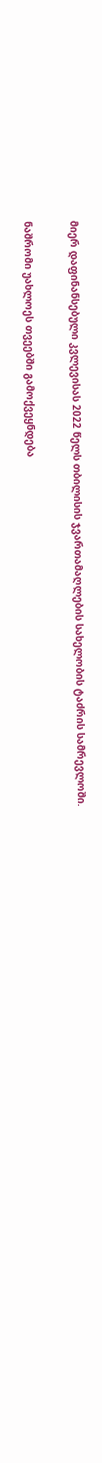მიერ დაფინანსებული კვლევისას 2022 წელს თბილისის ჯვართამაღლების სახელობის ტაძრის სამრევლოში.

ნაშრომი უახლოეს თვეებში გამოქვეყნდება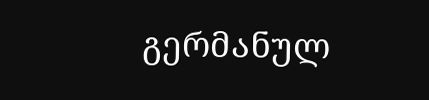გერმანულ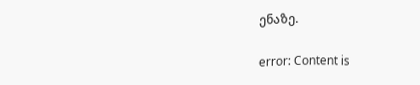ენაზე.

error: Content is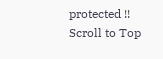protected !!
Scroll to Top